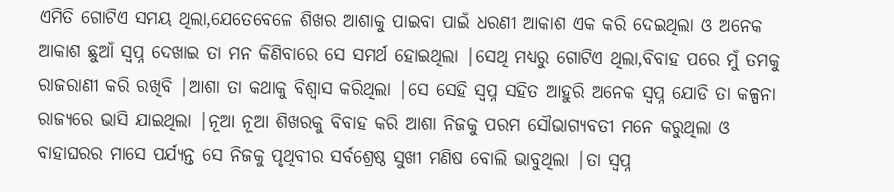ଏମିତି ଗୋଟିଏ ସମୟ ଥିଲା,ଯେତେବେଳେ ଶିଖର ଆଶାକୁ ପାଇବା ପାଇଁ ଧରଣୀ ଆକାଶ ଏକ କରି ଦେଇଥିଲା ଓ ଅନେକ ଆକାଶ ଛୁଆଁ ସ୍ୱପ୍ନ ଦେଖାଇ ତା ମନ କିଣିବାରେ ସେ ସମର୍ଥ ହୋଇଥିଲା |ସେଥି ମଧ୍ୟରୁ ଗୋଟିଏ ଥିଲା,ବିବାହ ପରେ ମୁଁ ତମକୁ ରାଜରାଣୀ କରି ରଖିବି |ଆଶା ତା କଥାକୁ ବିଶ୍ୱାସ କରିଥିଲା |ସେ ସେହି ସ୍ୱପ୍ନ ସହିତ ଆହୁରି ଅନେକ ସ୍ୱପ୍ନ ଯୋଡି ତା କଳ୍ପନା ରାଜ୍ୟରେ ଭାସି ଯାଇଥିଲା |ନୂଆ ନୂଆ ଶିଖରକୁ ବିବାହ କରି ଆଶା ନିଜକୁ ପରମ ସୌଭାଗ୍ୟବତୀ ମନେ କରୁଥିଲା ଓ ବାହାଘରର ମାସେ ପର୍ଯ୍ୟନ୍ତ ସେ ନିଜକୁ ପୃଥିବୀର ସର୍ବଶ୍ରେଷ୍ଠ ସୁଖୀ ମଣିଷ ବୋଲି ଭାବୁଥିଲା |ତା ସ୍ୱପ୍ନ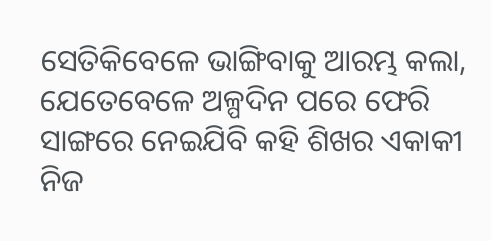ସେତିକିବେଳେ ଭାଙ୍ଗିବାକୁ ଆରମ୍ଭ କଲା, ଯେତେବେଳେ ଅଳ୍ପଦିନ ପରେ ଫେରି ସାଙ୍ଗରେ ନେଇଯିବି କହି ଶିଖର ଏକାକୀ ନିଜ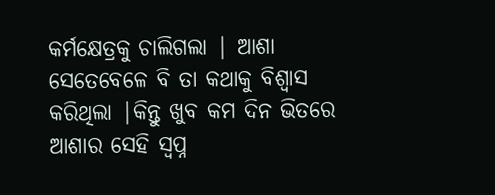କର୍ମକ୍ଷେତ୍ରକୁ ଚାଲିଗଲା | ଆଶା ସେତେବେଳେ ବି ତା କଥାକୁ ବିଶ୍ୱାସ କରିଥିଲା |କିନ୍ତୁ ଖୁବ କମ ଦିନ ଭିତରେ ଆଶାର ସେହି ସ୍ୱପ୍ନ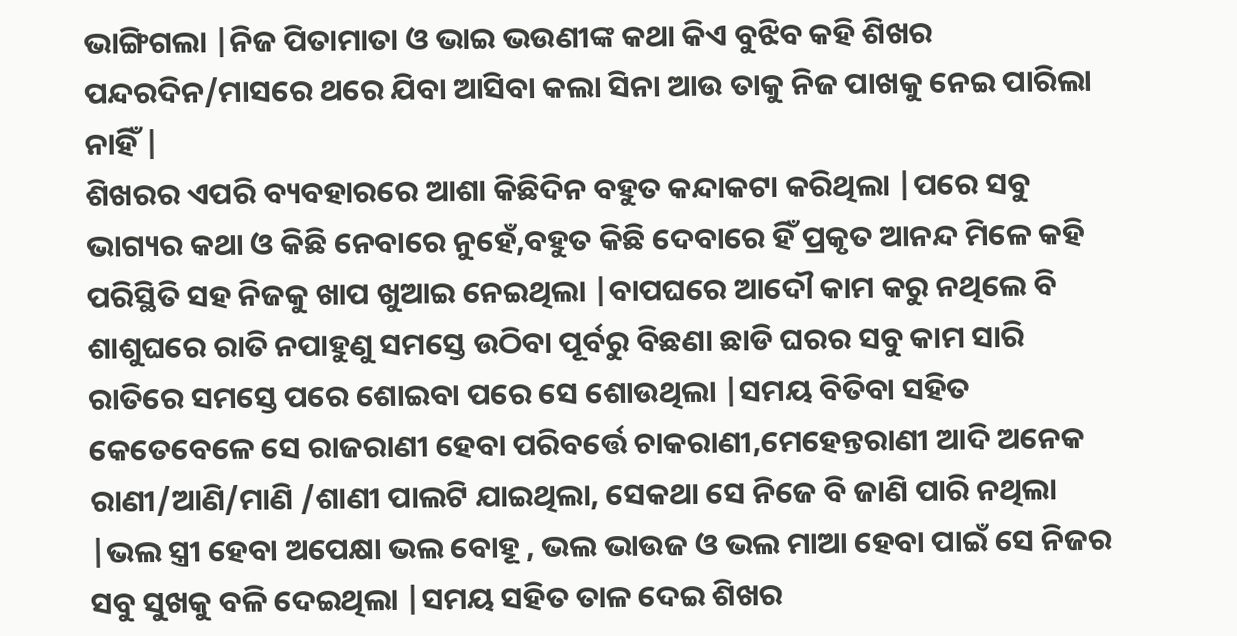ଭାଙ୍ଗିଗଲା |ନିଜ ପିତାମାତା ଓ ଭାଇ ଭଉଣୀଙ୍କ କଥା କିଏ ବୁଝିବ କହି ଶିଖର ପନ୍ଦରଦିନ/ମାସରେ ଥରେ ଯିବା ଆସିବା କଲା ସିନା ଆଉ ତାକୁ ନିଜ ପାଖକୁ ନେଇ ପାରିଲା ନାହିଁ |
ଶିଖରର ଏପରି ବ୍ୟବହାରରେ ଆଶା କିଛିଦିନ ବହୁତ କନ୍ଦାକଟା କରିଥିଲା |ପରେ ସବୁ ଭାଗ୍ୟର କଥା ଓ କିଛି ନେବାରେ ନୁହେଁ,ବହୁତ କିଛି ଦେବାରେ ହିଁ ପ୍ରକୃତ ଆନନ୍ଦ ମିଳେ କହି ପରିସ୍ଥିତି ସହ ନିଜକୁ ଖାପ ଖୁଆଇ ନେଇଥିଲା |ବାପଘରେ ଆଦୌ କାମ କରୁ ନଥିଲେ ବି ଶାଶୁଘରେ ରାତି ନପାହୁଣୁ ସମସ୍ତେ ଉଠିବା ପୂର୍ବରୁ ବିଛଣା ଛାଡି ଘରର ସବୁ କାମ ସାରି ରାତିରେ ସମସ୍ତେ ପରେ ଶୋଇବା ପରେ ସେ ଶୋଉଥିଲା |ସମୟ ବିତିବା ସହିତ କେତେବେଳେ ସେ ରାଜରାଣୀ ହେବା ପରିବର୍ତ୍ତେ ଚାକରାଣୀ,ମେହେନ୍ତରାଣୀ ଆଦି ଅନେକ ରାଣୀ/ଆଣି/ମାଣି /ଶାଣୀ ପାଲଟି ଯାଇଥିଲା, ସେକଥା ସେ ନିଜେ ବି ଜାଣି ପାରି ନଥିଲା |ଭଲ ସ୍ତ୍ରୀ ହେବା ଅପେକ୍ଷା ଭଲ ବୋହୂ , ଭଲ ଭାଉଜ ଓ ଭଲ ମାଆ ହେବା ପାଇଁ ସେ ନିଜର ସବୁ ସୁଖକୁ ବଳି ଦେଇଥିଲା |ସମୟ ସହିତ ତାଳ ଦେଇ ଶିଖର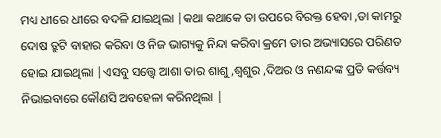ମଧ୍ୟ ଧୀରେ ଧୀରେ ବଦଳି ଯାଇଥିଲା |କଥା କଥାକେ ତା ଉପରେ ବିରକ୍ତ ହେବା ,ତା କାମରୁ ଦୋଷ ତ୍ରୁଟି ବାହାର କରିବା ଓ ନିଜ ଭାଗ୍ୟକୁ ନିନ୍ଦା କରିବା କ୍ରମେ ତାର ଅଭ୍ୟାସରେ ପରିଣତ ହୋଇ ଯାଇଥିଲା |ଏସବୁ ସତ୍ତ୍ୱେ ଆଶା ତାର ଶାଶୁ,ଶ୍ୱଶୁର ,ଦିଅର ଓ ନଣନ୍ଦଙ୍କ ପ୍ରତି କର୍ତ୍ତବ୍ୟ ନିଭାଇବାରେ କୌଣସି ଅବହେଳା କରିନଥିଲା |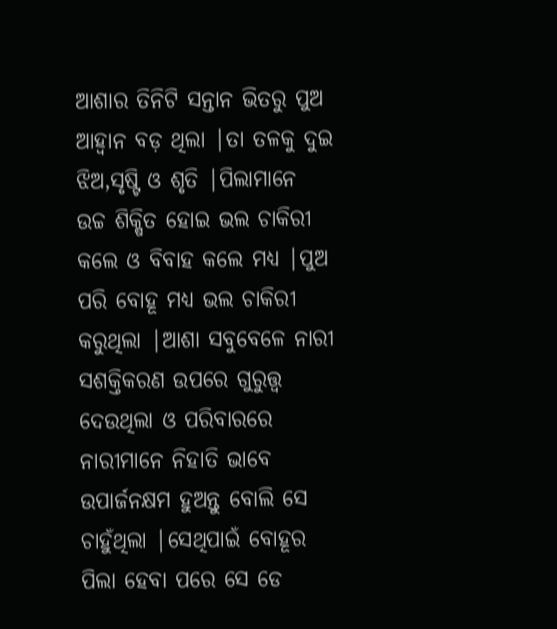ଆଶାର ତିନିଟି ସନ୍ତାନ ଭିତରୁ ପୁଅ ଆହ୍ୱାନ ବଡ଼ ଥିଲା |ତା ତଳକୁ ଦୁଇ ଝିଅ,ସୃଷ୍ଟି ଓ ଶୃତି |ପିଲାମାନେ ଉଚ୍ଚ ଶିକ୍ଷିତ ହୋଇ ଭଲ ଚାକିରୀ କଲେ ଓ ବିବାହ କଲେ ମଧ୍ୟ |ପୁଅ ପରି ବୋହୂ ମଧ୍ୟ ଭଲ ଚାକିରୀ କରୁଥିଲା |ଆଶା ସବୁବେଳେ ନାରୀ ସଶକ୍ତିକରଣ ଉପରେ ଗୁରୁତ୍ତ୍ଵ ଦେଉଥିଲା ଓ ପରିବାରରେ ନାରୀମାନେ ନିହାତି ଭାବେ ଉପାର୍ଜନକ୍ଷମ ହୁଅନ୍ତୁ ବୋଲି ସେ ଚାହୁଁଥିଲା |ସେଥିପାଇଁ ବୋହୂର ପିଲା ହେବା ପରେ ସେ ଡେ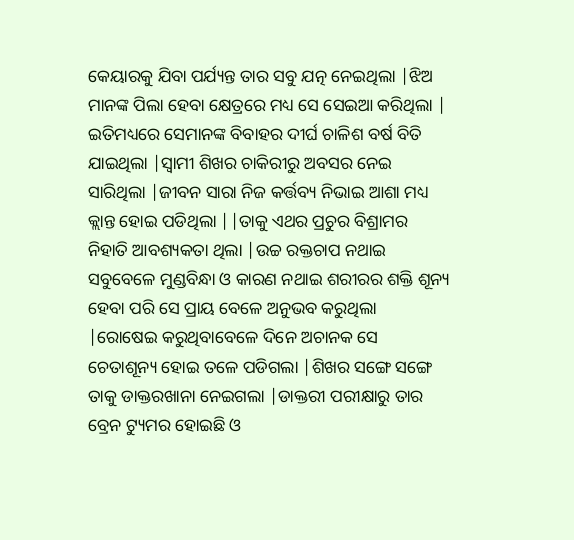କେୟାରକୁ ଯିବା ପର୍ଯ୍ୟନ୍ତ ତାର ସବୁ ଯତ୍ନ ନେଇଥିଲା |ଝିଅ ମାନଙ୍କ ପିଲା ହେବା କ୍ଷେତ୍ରରେ ମଧ୍ୟ ସେ ସେଇଆ କରିଥିଲା |
ଇତିମଧ୍ୟରେ ସେମାନଙ୍କ ବିବାହର ଦୀର୍ଘ ଚାଳିଶ ବର୍ଷ ବିତି ଯାଇଥିଲା |ସ୍ୱାମୀ ଶିଖର ଚାକିରୀରୁ ଅବସର ନେଇ ସାରିଥିଲା |ଜୀବନ ସାରା ନିଜ କର୍ତ୍ତବ୍ୟ ନିଭାଇ ଆଶା ମଧ୍ୟ କ୍ଲାନ୍ତ ହୋଇ ପଡିଥିଲା ||ତାକୁ ଏଥର ପ୍ରଚୁର ବିଶ୍ରାମର ନିହାତି ଆବଶ୍ୟକତା ଥିଲା |ଉଚ୍ଚ ରକ୍ତଚାପ ନଥାଇ ସବୁବେଳେ ମୁଣ୍ଡବିନ୍ଧା ଓ କାରଣ ନଥାଇ ଶରୀରର ଶକ୍ତି ଶୂନ୍ୟ ହେବା ପରି ସେ ପ୍ରାୟ ବେଳେ ଅନୁଭବ କରୁଥିଲା |ରୋଷେଇ କରୁଥିବାବେଳେ ଦିନେ ଅଚାନକ ସେ ଚେତାଶୂନ୍ୟ ହୋଇ ତଳେ ପଡିଗଲା |ଶିଖର ସଙ୍ଗେ ସଙ୍ଗେ ତାକୁ ଡାକ୍ତରଖାନା ନେଇଗଲା |ଡାକ୍ତରୀ ପରୀକ୍ଷାରୁ ତାର ବ୍ରେନ ଟ୍ୟୁମର ହୋଇଛି ଓ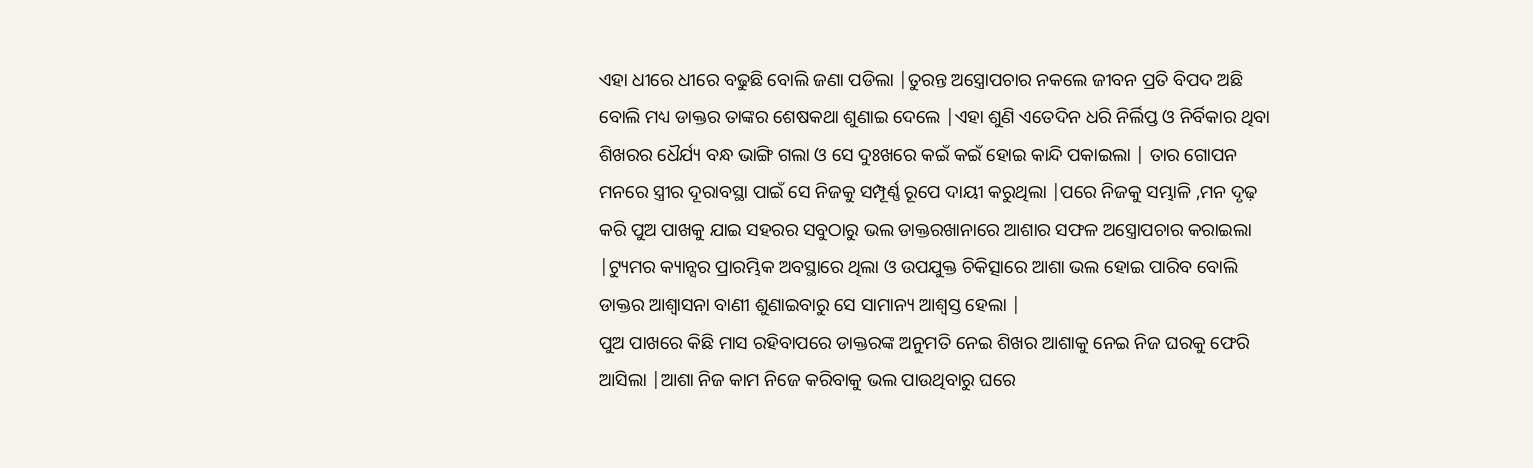ଏହା ଧୀରେ ଧୀରେ ବଢୁଛି ବୋଲି ଜଣା ପଡିଲା |ତୁରନ୍ତ ଅସ୍ତ୍ରୋପଚାର ନକଲେ ଜୀବନ ପ୍ରତି ବିପଦ ଅଛି ବୋଲି ମଧ୍ୟ ଡାକ୍ତର ତାଙ୍କର ଶେଷକଥା ଶୁଣାଇ ଦେଲେ |ଏହା ଶୁଣି ଏତେଦିନ ଧରି ନିର୍ଲିପ୍ତ ଓ ନିର୍ବିକାର ଥିବା ଶିଖରର ଧୈର୍ଯ୍ୟ ବନ୍ଧ ଭାଙ୍ଗି ଗଲା ଓ ସେ ଦୁଃଖରେ କଇଁ କଇଁ ହୋଇ କାନ୍ଦି ପକାଇଲା | ତାର ଗୋପନ ମନରେ ସ୍ତ୍ରୀର ଦୂରାବସ୍ଥା ପାଇଁ ସେ ନିଜକୁ ସମ୍ପୂର୍ଣ୍ଣ ରୂପେ ଦାୟୀ କରୁଥିଲା |ପରେ ନିଜକୁ ସମ୍ଭାଳି ,ମନ ଦୃଢ଼ କରି ପୁଅ ପାଖକୁ ଯାଇ ସହରର ସବୁଠାରୁ ଭଲ ଡାକ୍ତରଖାନାରେ ଆଶାର ସଫଳ ଅସ୍ତ୍ରୋପଚାର କରାଇଲା |ଟ୍ୟୁମର କ୍ୟାନ୍ସର ପ୍ରାରମ୍ଭିକ ଅବସ୍ଥାରେ ଥିଲା ଓ ଉପଯୁକ୍ତ ଚିକିତ୍ସାରେ ଆଶା ଭଲ ହୋଇ ପାରିବ ବୋଲି ଡାକ୍ତର ଆଶ୍ୱାସନା ବାଣୀ ଶୁଣାଇବାରୁ ସେ ସାମାନ୍ୟ ଆଶ୍ୱସ୍ତ ହେଲା |
ପୁଅ ପାଖରେ କିଛି ମାସ ରହିବାପରେ ଡାକ୍ତରଙ୍କ ଅନୁମତି ନେଇ ଶିଖର ଆଶାକୁ ନେଇ ନିଜ ଘରକୁ ଫେରି ଆସିଲା |ଆଶା ନିଜ କାମ ନିଜେ କରିବାକୁ ଭଲ ପାଉଥିବାରୁ ଘରେ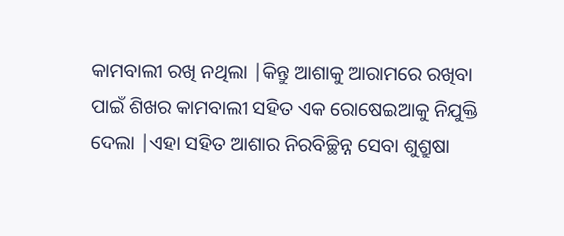କାମବାଲୀ ରଖି ନଥିଲା |କିନ୍ତୁ ଆଶାକୁ ଆରାମରେ ରଖିବା ପାଇଁ ଶିଖର କାମବାଲୀ ସହିତ ଏକ ରୋଷେଇଆକୁ ନିଯୁକ୍ତି ଦେଲା |ଏହା ସହିତ ଆଶାର ନିରବିଚ୍ଛିନ୍ନ ସେବା ଶୁଶ୍ରୁଷା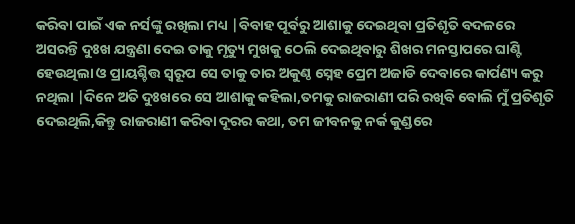କରିବା ପାଇଁ ଏକ ନର୍ସଙ୍କୁ ରଖିଲା ମଧ୍ୟ |ବିବାହ ପୂର୍ବରୁ ଆଶାକୁ ଦେଇଥିବା ପ୍ରତିଶୃତି ବଦଳରେ ଅସରନ୍ତି ଦୁଃଖ ଯନ୍ତ୍ରଣା ଦେଇ ତାକୁ ମୃତ୍ୟୁ ମୁଖକୁ ଠେଲି ଦେଇଥିବାରୁ ଶିଖର ମନସ୍ତାପରେ ଘାଣ୍ଟି ହେଉଥିଲା ଓ ପ୍ରାୟଶ୍ଚିତ୍ତ ସ୍ୱରୂପ ସେ ତାକୁ ତାର ଅକୁଣ୍ଠ ସ୍ନେହ ପ୍ରେମ ଅଜାଡି ଦେବାରେ କାର୍ପଣ୍ୟ କରୁ ନଥିଲା |ଦିନେ ଅତି ଦୁଃଖରେ ସେ ଆଶାକୁ କହିଲା,ତମକୁ ରାଜରାଣୀ ପରି ରଖିବି ବୋଲି ମୁଁ ପ୍ରତିଶୃତି ଦେଇଥିଲି,କିନ୍ତୁ ରାଜରାଣୀ କରିବା ଦୂରର କଥା, ତମ ଜୀବନକୁ ନର୍କ କୁଣ୍ଡରେ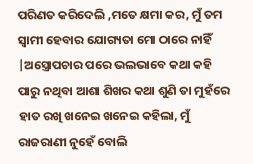ପରିଣତ କରିଦେଲି ,ମତେ କ୍ଷମା କର, ମୁଁ ତମ ସ୍ୱାମୀ ହେବାର ଯୋଗ୍ୟତା ମୋ ଠାରେ ନାହିଁ |ଅସ୍ତ୍ରୋପଚାର ପରେ ଭଲଭାବେ କଥା କହି ପାରୁ ନଥିବା ଆଶା ଶିଖର କଥା ଶୁଣି ତା ମୁହଁରେ ହାତ ରଖି ଖନେଇ ଖନେଇ କହିଲା, ମୁଁ ରାଜରାଣୀ ନୁହେଁ ବୋଲି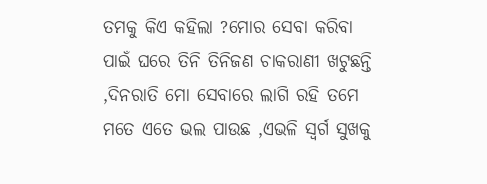ତମକୁ କିଏ କହିଲା ?ମୋର ସେବା କରିବା ପାଇଁ ଘରେ ତିନି ତିନିଜଣ ଚାକରାଣୀ ଖଟୁଛନ୍ତି ,ଦିନରାତି ମୋ ସେବାରେ ଲାଗି ରହି ତମେ ମତେ ଏତେ ଭଲ ପାଉଛ ,ଏଭଳି ସ୍ୱର୍ଗ ସୁଖକୁ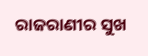ରାଜରାଣୀର ସୁଖ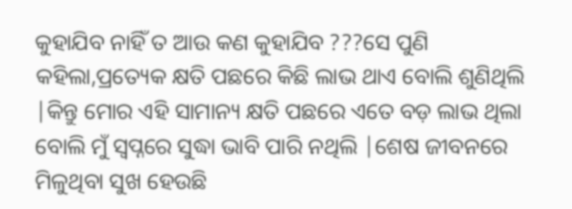କୁହାଯିବ ନାହିଁ ତ ଆଉ କଣ କୁହାଯିବ ???ସେ ପୁଣି କହିଲା,ପ୍ରତ୍ୟେକ କ୍ଷତି ପଛରେ କିଛି ଲାଭ ଥାଏ ବୋଲି ଶୁଣିଥିଲି |କିନ୍ତୁ ମୋର ଏହି ସାମାନ୍ୟ କ୍ଷତି ପଛରେ ଏତେ ବଡ଼ ଲାଭ ଥିଲା ବୋଲି ମୁଁ ସ୍ୱପ୍ନରେ ସୁଦ୍ଧା ଭାବି ପାରି ନଥିଲି |ଶେଷ ଜୀବନରେ ମିଳୁଥିବା ସୁଖ ହେଉଛି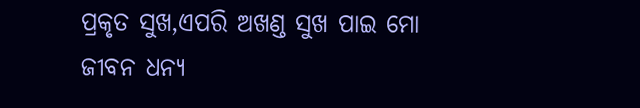ପ୍ରକୃତ ସୁଖ,ଏପରି ଅଖଣ୍ଡ ସୁଖ ପାଇ ମୋ ଜୀବନ ଧନ୍ୟ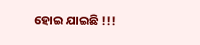ହୋଇ ଯାଇଛି !!!